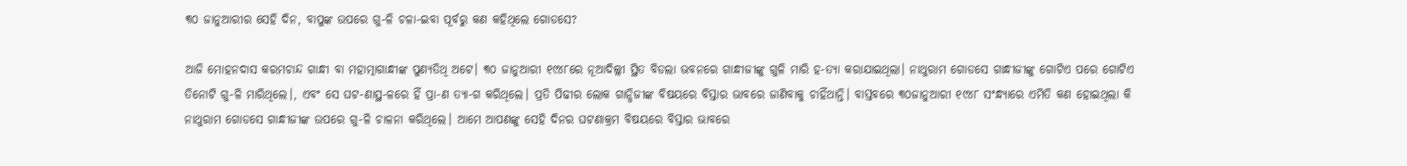୩୦ ଜାନୁଆରୀର ସେହି ଦିନ, ବାପୁଙ୍କ ଉପରେ ଗୁ-ଳି ଚଳା-ଇବା ପୂର୍ବରୁ କଣ‌ କହିଥିଲେ ଗୋଡସେ?

ଆଜି ମୋହନଦାସ କରମଚାନ୍ଦ ଗାନ୍ଧୀ ବା ମହାତ୍ମାଗାନ୍ଧୀଙ୍କ ପୁଣ୍ୟତିଥି ଅଟେ। ୩୦ ଜାନୁଆରୀ ୧୯୪୮ରେ ନୂଆଦିଲ୍ଲୀ ସ୍ଥିତ ବିଡଲା ଭବନରେ ଗାନ୍ଧୀଜୀଙ୍କୁ ଗୁଳି ମାରି ହ-ତ୍ୟା କରାଯାଇଥିଲା। ନାଥୁରାମ ଗୋଡସେ ଗାନ୍ଧୀଜୀଙ୍କୁ ଗୋଟିଏ ପରେ ଗୋଟିଏ ତିନୋଟି ଗୁ-ଳି ମାରିଥିଲେ।, ଏବଂ ସେ ଘଟ-ଣାସ୍ଥ-ଳରେ ହିଁ ପ୍ରା-ଣ ତ୍ୟା-ଗ କରିଥିଲେ। ପ୍ରତି ପିଢୀର ଲୋକ ଗାନ୍ଧିଜୀଙ୍କ ବିଷୟରେ ବିସ୍ତାର ଭାବରେ ଜାଣିବାକୁ ଚାହିଁଥାନ୍ତି। ବାସ୍ତବରେ ୩୦ଜାନୁଆରୀ ୧୯୪୮ ସଂନ୍ଧ୍ୟାରେ ଏମିତି କଣ ହୋଇଥିଲା କି ନାଥୁରାମ ଗୋଡସେ ଗାନ୍ଧୀଜୀଙ୍କ ଉପରେ ଗୁ-ଳି ଚାଳନା କରିଥିଲେ। ଆମେ ଆପଣଙ୍କୁ ସେହି ଦିନର ଘଟଣାକ୍ରମ ବିଷୟରେ ବିସ୍ତାର ଭାବରେ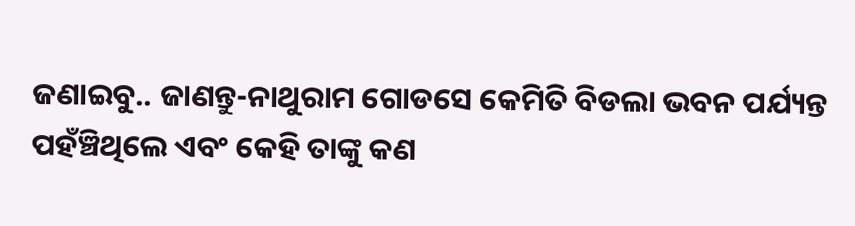ଜଣାଇବୁ.. ଜାଣନ୍ତୁ-ନାଥୁରାମ ଗୋଡସେ କେମିତି ବିଡଲା ଭବନ ପର୍ଯ୍ୟନ୍ତ ପହଁଞ୍ଚିଥିଲେ ଏବଂ କେହି ତାଙ୍କୁ କଣ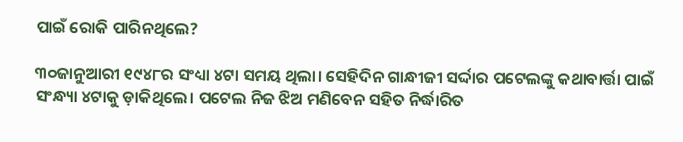ପାଇଁ ରୋକି ପାରିନଥିଲେ?

୩୦ଜାନୁଆରୀ ୧୯୪୮ର ସଂଧ୍ୟା ୪ଟା ସମୟ ଥିଲା। ସେହିଦିନ ଗାନ୍ଧୀଜୀ ସର୍ଦ୍ଦାର ପଟେଲଙ୍କୁ କଥାବାର୍ତ୍ତା ପାଇଁ ସଂନ୍ଧ୍ୟା ୪ଟାକୁ ଡ଼ାକିଥିଲେ। ପଟେଲ ନିଜ ଝିଅ ମଣିବେନ ସହିତ ନିର୍ଦ୍ଧାରିତ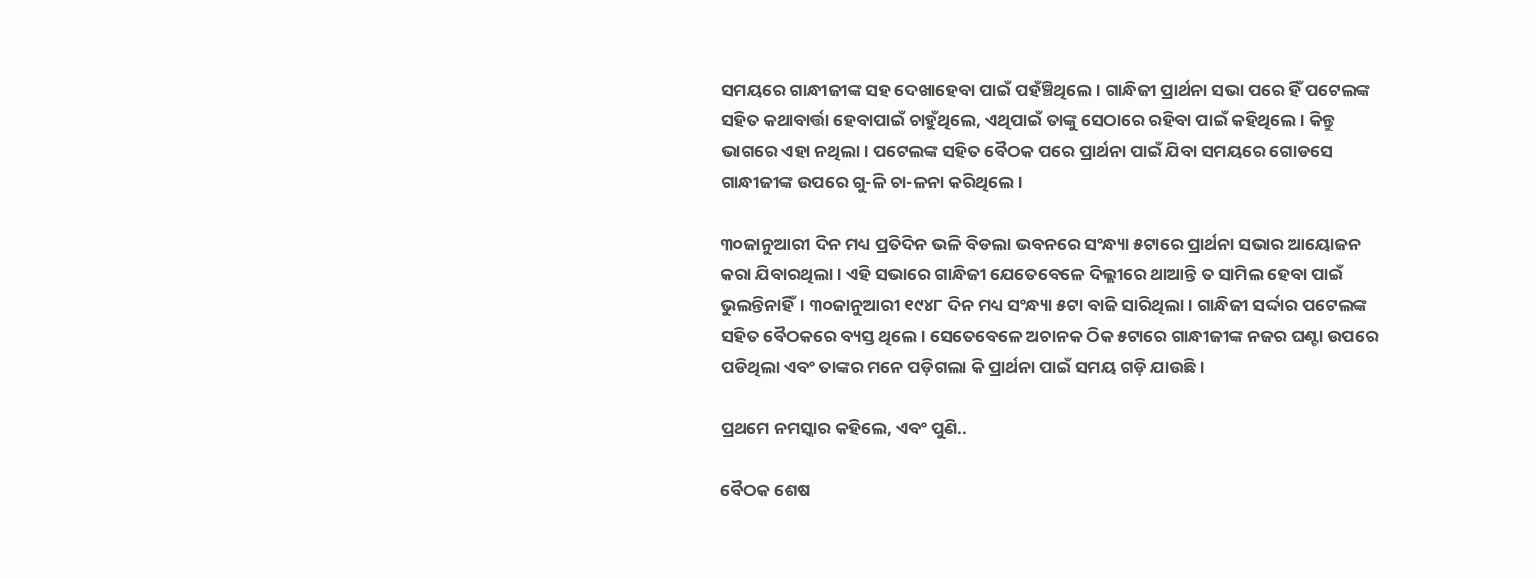ସମୟରେ ଗାନ୍ଧୀଜୀଙ୍କ ସହ ଦେଖାହେବା ପାଇଁ ପହଁଞ୍ଚିଥିଲେ। ଗାନ୍ଧିଜୀ ପ୍ରାର୍ଥନା ସଭା ପରେ ହିଁ ପଟେଲଙ୍କ ସହିତ କଥାବାର୍ତ୍ତା ହେବାପାଇଁ ଚାହୁଁଥିଲେ, ଏଥିପାଇଁ ତାଙ୍କୁ ସେଠାରେ ରହିବା ପାଇଁ କହିଥିଲେ। କିନ୍ତୁ ଭାଗରେ ଏହା ନଥିଲା। ପଟେଲଙ୍କ ସହିତ ବୈଠକ ପରେ ପ୍ରାର୍ଥନା ପାଇଁ ଯିବା ସମୟରେ ଗୋଡସେ ଗାନ୍ଧୀଜୀଙ୍କ ଉପରେ ଗୁ-ଳି ଚା-ଳନା କରିଥିଲେ।

୩୦ଜାନୁଆରୀ ଦିନ ମଧ୍ୟ ପ୍ରତିଦିନ ଭଳି ବିଡଲା ଭବନରେ ସଂନ୍ଧ୍ୟା ୫ଟାରେ ପ୍ରାର୍ଥନା ସଭାର ଆୟୋଜନ କରା ଯିବାରଥିଲା। ଏହି ସଭାରେ ଗାନ୍ଧିଜୀ ଯେତେବେଳେ ଦିଲ୍ଲୀରେ ଥାଆନ୍ତି ତ ସାମିଲ ହେବା ପାଇଁ ଭୁଲନ୍ତିନାହିଁ। ୩୦ଜାନୁଆରୀ ୧୯୪୮ ଦିନ ମଧ୍ୟ ସଂନ୍ଧ୍ୟା ୫ଟା ବାଜି ସାରିଥିଲା। ଗାନ୍ଧିଜୀ ସର୍ଦ୍ଦାର ପଟେଲଙ୍କ ସହିତ ବୈଠକରେ ବ୍ୟସ୍ତ ଥିଲେ। ସେତେବେଳେ ଅଚାନକ ଠିକ ୫ଟାରେ ଗାନ୍ଧୀଜୀଙ୍କ ନଜର ଘଣ୍ଟା ଉପରେ ପଡିଥିଲା ଏବଂ ତାଙ୍କର ମନେ ପଡ଼ିଗଲା କି ପ୍ରାର୍ଥନା ପାଇଁ ସମୟ ଗଡ଼ି ଯାଉଛି।

ପ୍ରଥମେ ନମସ୍କାର କହିଲେ, ଏବଂ ପୁଣି..

ବୈଠକ ଶେଷ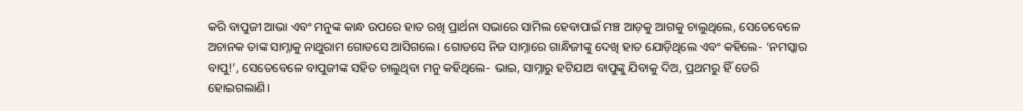କରି ବାପୁଜୀ ଆଭା ଏବଂ ମନୁଙ୍କ କାନ୍ଧ ଉପରେ ହାତ ରଖି ପ୍ରାର୍ଥନା ସଭାରେ ସାମିଲ ହେବାପାଇଁ ମଞ୍ଚ ଆଡ଼କୁ ଆଗକୁ ଚାଲୁଥିଲେ, ସେତେବେଳେ ଅଚାନକ ତାଙ୍କ ସାମ୍ନାକୁ ନାଥୁରାମ ଗୋଡସେ ଆସିଗଲେ। ଗୋଡସେ ନିଜ ସାମ୍ନାରେ ଗାନ୍ଧିଜୀଙ୍କୁ ଦେଖି ହାତ ଯୋଡ଼ିଥିଲେ ଏବଂ କହିଲେ- ‘ନମସ୍କାର ବାପୁ!’, ସେତେବେଳେ ବାପୁଜୀଙ୍କ ସହିତ ଚାଲୁଥିବା ମନୁ କହିଥିଲେ- ଭାଇ, ସାମ୍ନାରୁ ହଟିଯାଅ ବାପୁଙ୍କୁ ଯିବାକୁ ଦିଅ, ପ୍ରଥମରୁ ହିଁ ଡେରି ହୋଇଗଲାଣି।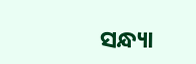ସନ୍ଧ୍ୟା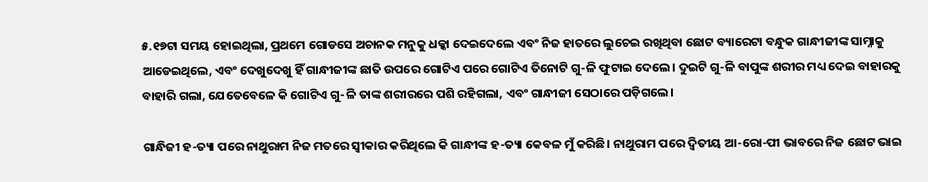୫.୧୭ଟା ସମୟ ହୋଇଥିଲା, ପ୍ରଥମେ ଗୋଡସେ ଅଚାନକ ମନୁକୁ ଧକ୍କା ଦେଇଦେଲେ ଏବଂ ନିଜ ହାତରେ ଲୁଚେଇ ରଖିଥିବା ଛୋଟ ବ୍ୟାରେଟା ବନ୍ଧୁକ ଗାନ୍ଧୀଜୀଙ୍କ ସାମ୍ନାକୁ ଆଡେଇଥିଲେ, ଏବଂ ଦେଖୁଦେଖୁ ହିଁ ଗାନ୍ଧୀଜୀଙ୍କ ଛାତି ଉପରେ ଗୋଟିଏ ପରେ ଗୋଟିଏ ତିନୋଟି ଗୁ-ଳି ଫୁଟାଇ ଦେଲେ। ଦୁଇଟି ଗୁ-ଳି ବାପୁଙ୍କ ଶରୀର ମଧ୍ୟ ଦେଇ ବାହାରକୁ ବାହାରି ଗଲା, ଯେତେବେଳେ କି ଗୋଟିଏ ଗୁ-ଳି ତାଙ୍କ ଶରୀରରେ ପଶି ରହିଗଲା, ଏବଂ ଗାନ୍ଧୀଜୀ ସେଠାରେ ପଡ଼ିଗଲେ।

ଗାନ୍ଧିଜୀ ହ-ତ୍ୟା ପରେ ନାଥୁରାମ ନିଜ ମତରେ ସ୍ବୀକାର କରିଥିଲେ କି ଗାନ୍ଧୀଙ୍କ ହ-ତ୍ୟା କେବଳ ମୁଁ କରିଛି। ନାଥୁରାମ ପରେ ଦ୍ଵିତୀୟ ଆ-ରୋ-ପୀ ଭାବରେ ନିଜ ଛୋଟ ଭାଇ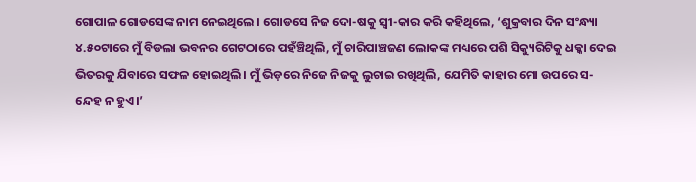ଗୋପାଳ ଗୋଡସେଙ୍କ ନାମ ନେଇଥିଲେ। ଗୋଡସେ ନିଜ ଦୋ-ଷକୁ ସ୍ବୀ-କାର କରି କହିଥିଲେ, ‘ଶୁକ୍ରବାର ଦିନ ସଂନ୍ଧ୍ୟା ୪.୫୦ଟାରେ ମୁଁ ବିଡଲା ଭବନର ଗେଟଠାରେ ପହଁଞ୍ଚିଥିଲି, ମୁଁ ଚାରିପାଞ୍ଚଜଣ ଲୋକଙ୍କ ମଧ୍ୟରେ ପଶି ସିକ୍ୟୁରିଟିକୁ ଧକ୍କା ଦେଇ ଭିତରକୁ ଯିବାରେ ସଫଳ ହୋଇଥିଲି। ମୁଁ ଭିଡ଼ରେ ନିଜେ ନିଜକୁ ଲୁଚାଇ ରଖିଥିଲି, ଯେମିତି କାହାର ମୋ ଉପରେ ସ-ନ୍ଦେହ ନ ହୁଏ।’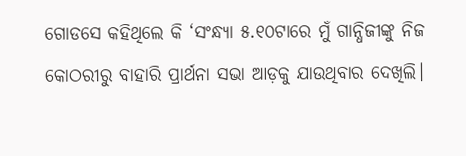ଗୋଡସେ କହିଥିଲେ କି ‘ସଂନ୍ଧ୍ୟା ୫.୧୦ଟାରେ ମୁଁ ଗାନ୍ଧିଜୀଙ୍କୁ ନିଜ କୋଠରୀରୁ ବାହାରି ପ୍ରାର୍ଥନା ସଭା ଆଡ଼କୁ ଯାଉଥିବାର ଦେଖିଲି।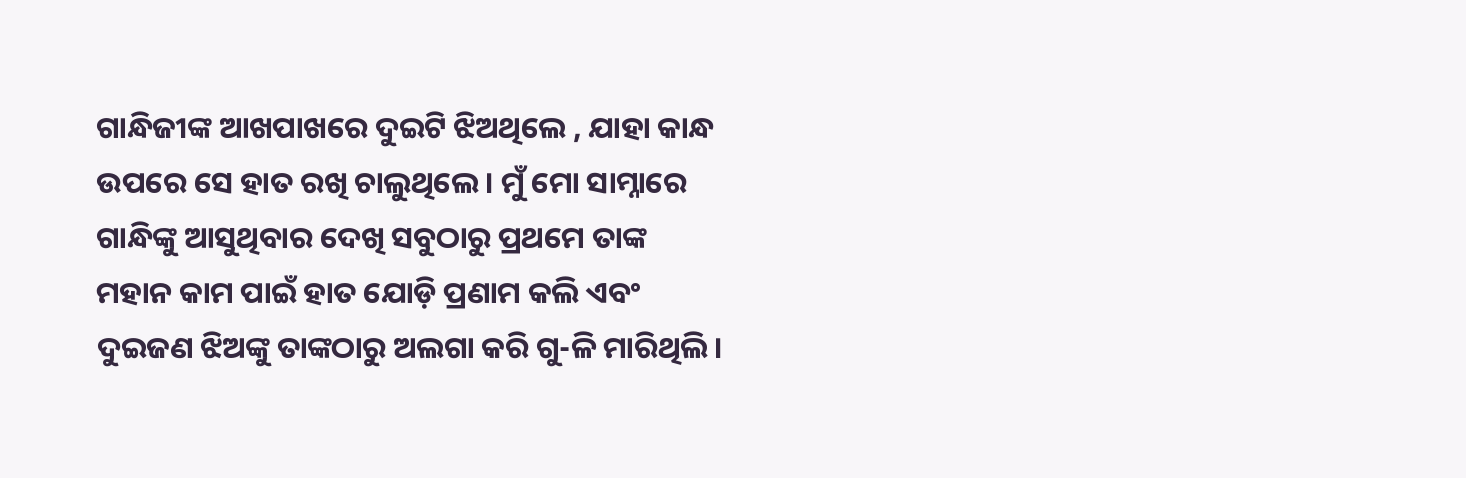ଗାନ୍ଧିଜୀଙ୍କ ଆଖପାଖରେ ଦୁଇଟି ଝିଅଥିଲେ , ଯାହା କାନ୍ଧ ଉପରେ ସେ ହାତ ରଖି ଚାଲୁଥିଲେ। ମୁଁ ମୋ ସାମ୍ନାରେ ଗାନ୍ଧିଙ୍କୁ ଆସୁଥିବାର ଦେଖି ସବୁଠାରୁ ପ୍ରଥମେ ତାଙ୍କ ମହାନ କାମ ପାଇଁ ହାତ ଯୋଡ଼ି ପ୍ରଣାମ କଲି ଏବଂ ଦୁଇଜଣ ଝିଅଙ୍କୁ ତାଙ୍କଠାରୁ ଅଲଗା କରି ଗୁ-ଳି ମାରିଥିଲି।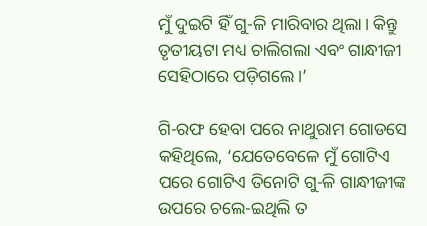ମୁଁ ଦୁଇଟି ହିଁ ଗୁ-ଳି ମାରିବାର ଥିଲା। କିନ୍ତୁ ତୃତୀୟଟା ମଧ୍ୟ ଚାଲିଗଲା ଏବଂ ଗାନ୍ଧୀଜୀ ସେହିଠାରେ ପଡ଼ିଗଲେ।’

ଗି-ରଫ ହେବା ପରେ ନାଥୁରାମ ଗୋଡସେ କହିଥିଲେ, ‘ଯେତେବେଳେ ମୁଁ ଗୋଟିଏ ପରେ ଗୋଟିଏ ତିନୋଟି ଗୁ-ଳି ଗାନ୍ଧୀଜୀଙ୍କ ଉପରେ ଚଲେ-ଇଥିଲି ତ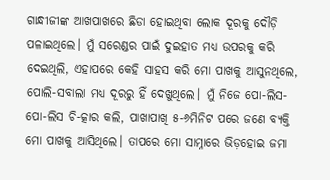ଗାନ୍ଧୀଜୀଙ୍କ ଆଖପାଖରେ ଛିଡା ହୋଇଥିବା ଲୋକ ଦୂରକୁ ଦୌଡ଼ି ପଳାଇଥିଲେ। ମୁଁ ସରେଣ୍ଡର ପାଇଁ ଦୁଇହାତ ମଧ୍ୟ ଉପରକୁ କରି ଦେଇଥିଲି, ଏହାପରେ କେହି ସାହସ କରି ମୋ ପାଖକୁ ଆସୁନଥିଲେ, ପୋଲି-ସବାଲା ମଧ୍ୟ ଦୂରରୁ ହିଁ ଦେଖୁଥିଲେ। ମୁଁ ନିଜେ ପୋ-ଲିସ-ପୋ-ଲିସ ଚି-ତ୍କାର କଲି, ପାଖାପାଖି ୫-୬ମିନିଟ ପରେ ଜଣେ ବ୍ୟକ୍ତି ମୋ ପାଖକୁ ଆସିଥିଲେ। ତାପରେ ମୋ ସାମ୍ନାରେ ଭିଡ଼ହୋଇ ଜମା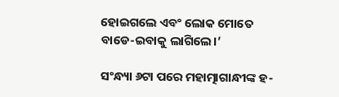ହୋଇଗଲେ ଏବଂ ଲୋକ ମୋତେ ବାଡେ-ଇବାକୁ ଲାଗିଲେ।’

ସଂନ୍ଧ୍ୟା ୬ଟା ପରେ ମହାତ୍ମାଗାନ୍ଧୀଙ୍କ ହ-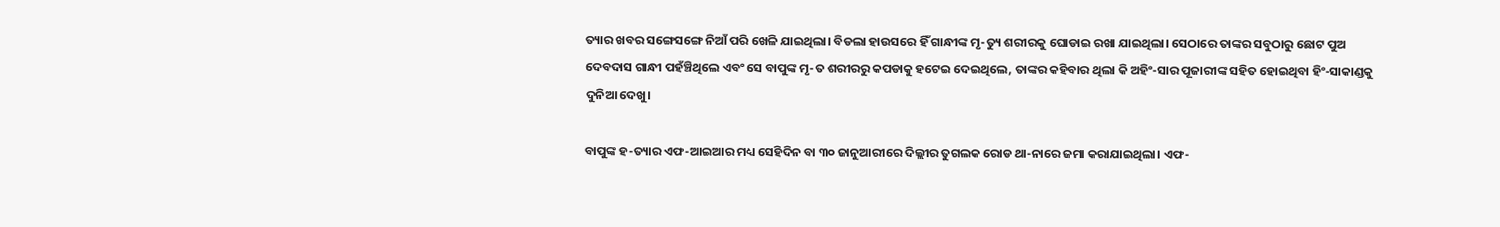ତ୍ୟାର ଖବର ସଙ୍ଗେସଙ୍ଗେ ନିଆଁ ପରି ଖେଳି ଯାଇଥିଲା। ବିଡଲା ହାଉସରେ ହିଁ ଗାନ୍ଧୀଙ୍କ ମୃ-ତ୍ୟୁ ଶରୀରକୁ ଘୋଡାଇ ରଖା ଯାଇଥିଲା। ସେଠାରେ ତାଙ୍କର ସବୁଠାରୁ ଛୋଟ ପୁଅ ଦେବଦାସ ଗାନ୍ଧୀ ପହଁଞ୍ଚିଥିଲେ ଏବଂ ସେ ବାପୁଙ୍କ ମୃ-ତ ଶରୀରରୁ କପଡାକୁ ହଟେଇ ଦେଇଥିଲେ, ତାଙ୍କର କହିବାର ଥିଲା କି ଅହିଂ-ସାର ପୂଜାରୀଙ୍କ ସହିତ ହୋଇଥିବା ହିଂ-ସାକାଣ୍ଡକୁ ଦୁନିଆ ଦେଖୁ।

ବାପୁଙ୍କ ହ-ତ୍ୟାର ଏଫ-ଆଇଆର ମଧ୍ୟ ସେହିଦିନ ବା ୩୦ ଜାନୁଆରୀରେ ଦିଲ୍ଲୀର ତୁଗଲକ ରୋଡ ଥା-ନାରେ ଜମା କରାଯାଇଥିଲା। ଏଫ-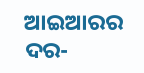ଆଇଆରର ଦର-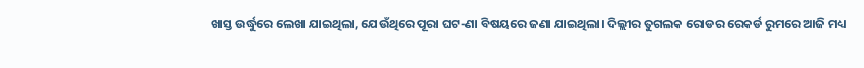ଖାସ୍ତ ଉର୍ଦ୍ଧୁରେ ଲେଖା ଯାଇଥିଲା, ଯେଉଁଥିରେ ପୂରା ଘଟ-ଣା ବିଷୟରେ ଜଣା ଯାଇଥିଲା। ଦିଲ୍ଲୀର ତୁଗଲକ ରୋଡର ରେକର୍ଡ ରୁମରେ ଆଜି ମଧ୍ୟ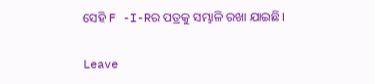ସେହି F -I-Rର ପତ୍ରକୁ ସମ୍ଭାଳି ରଖା ଯାଇଛି।

Leave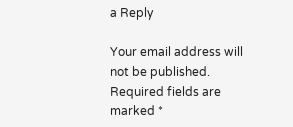a Reply

Your email address will not be published. Required fields are marked *